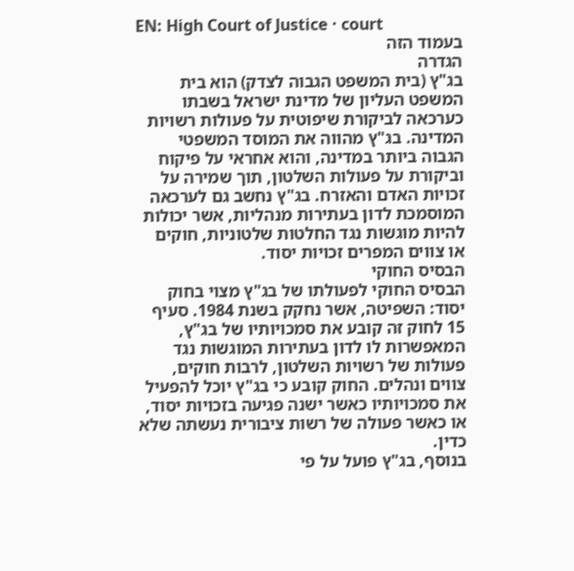EN: High Court of Justice · court
בעמוד הזה
הגדרה
בג"ץ (בית המשפט הגבוה לצדק) הוא בית המשפט העליון של מדינת ישראל בשבתו כערכאה לביקורת שיפוטית על פעולות רשויות המדינה. בג"ץ מהווה את המוסד המשפטי הגבוה ביותר במדינה, והוא אחראי על פיקוח וביקורת על פעולות השלטון, תוך שמירה על זכויות האדם והאזרח. בג"ץ נחשב גם לערכאה המוסמכת לדון בעתירות מנהליות, אשר יכולות להיות מוגשות נגד החלטות שלטוניות, חוקים או צווים המפרים זכויות יסוד.
הבסיס החוקי
הבסיס החוקי לפעולתו של בג"ץ מצוי בחוק יסוד: השפיטה, אשר נחקק בשנת 1984. סעיף 15 לחוק זה קובע את סמכויותיו של בג"ץ, המאפשרות לו לדון בעתירות המוגשות נגד פעולות של רשויות השלטון, לרבות חוקים, צווים ונהלים. החוק קובע כי בג"ץ יוכל להפעיל את סמכויותיו כאשר ישנה פגיעה בזכויות יסוד, או כאשר פעולה של רשות ציבורית נעשתה שלא כדין.
בנוסף, בג"ץ פועל על פי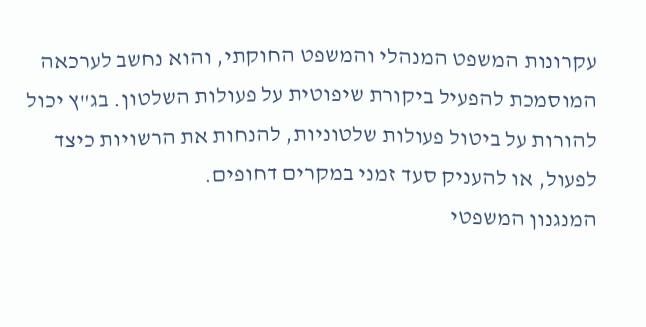עקרונות המשפט המנהלי והמשפט החוקתי, והוא נחשב לערכאה המוסמכת להפעיל ביקורת שיפוטית על פעולות השלטון. בג"ץ יכול להורות על ביטול פעולות שלטוניות, להנחות את הרשויות כיצד לפעול, או להעניק סעד זמני במקרים דחופים.
המנגנון המשפטי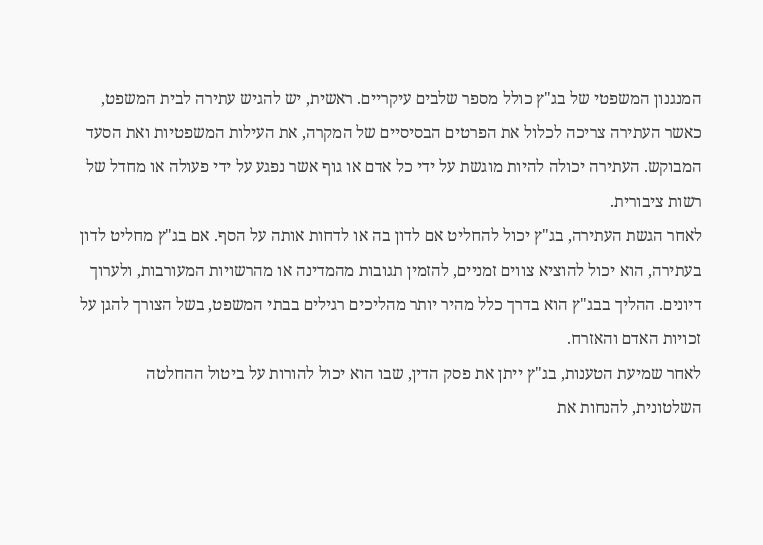המנגנון המשפטי של בג"ץ כולל מספר שלבים עיקריים. ראשית, יש להגיש עתירה לבית המשפט, כאשר העתירה צריכה לכלול את הפרטים הבסיסיים של המקרה, את העילות המשפטיות ואת הסעד המבוקש. העתירה יכולה להיות מוגשת על ידי כל אדם או גוף אשר נפגע על ידי פעולה או מחדל של רשות ציבורית.
לאחר הגשת העתירה, בג"ץ יכול להחליט אם לדון בה או לדחות אותה על הסף. אם בג"ץ מחליט לדון בעתירה, הוא יכול להוציא צווים זמניים, להזמין תגובות מהמדינה או מהרשויות המעורבות, ולערוך דיונים. ההליך בבג"ץ הוא בדרך כלל מהיר יותר מהליכים רגילים בבתי המשפט, בשל הצורך להגן על זכויות האדם והאזרח.
לאחר שמיעת הטענות, בג"ץ ייתן את פסק הדין, שבו הוא יכול להורות על ביטול ההחלטה השלטונית, להנחות את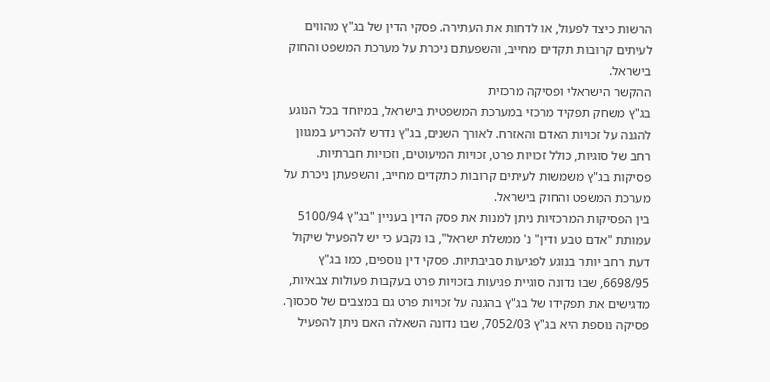הרשות כיצד לפעול, או לדחות את העתירה. פסקי הדין של בג"ץ מהווים לעיתים קרובות תקדים מחייב, והשפעתם ניכרת על מערכת המשפט והחוק בישראל.
ההקשר הישראלי ופסיקה מרכזית
בג"ץ משחק תפקיד מרכזי במערכת המשפטית בישראל, במיוחד בכל הנוגע להגנה על זכויות האדם והאזרח. לאורך השנים, בג"ץ נדרש להכריע במגוון רחב של סוגיות, כולל זכויות פרט, זכויות המיעוטים, וזכויות חברתיות. פסיקות בג"ץ משמשות לעיתים קרובות כתקדים מחייב, והשפעתן ניכרת על מערכת המשפט והחוק בישראל.
בין הפסיקות המרכזיות ניתן למנות את פסק הדין בעניין "בג"ץ 5100/94 עמותת "אדם טבע ודין" נ' ממשלת ישראל", בו נקבע כי יש להפעיל שיקול דעת רחב יותר בנוגע לפגיעות סביבתיות. פסקי דין נוספים, כמו בג"ץ 6698/95, שבו נדונה סוגיית פגיעות בזכויות פרט בעקבות פעולות צבאיות, מדגישים את תפקידו של בג"ץ בהגנה על זכויות פרט גם במצבים של סכסוך.
פסיקה נוספת היא בג"ץ 7052/03, שבו נדונה השאלה האם ניתן להפעיל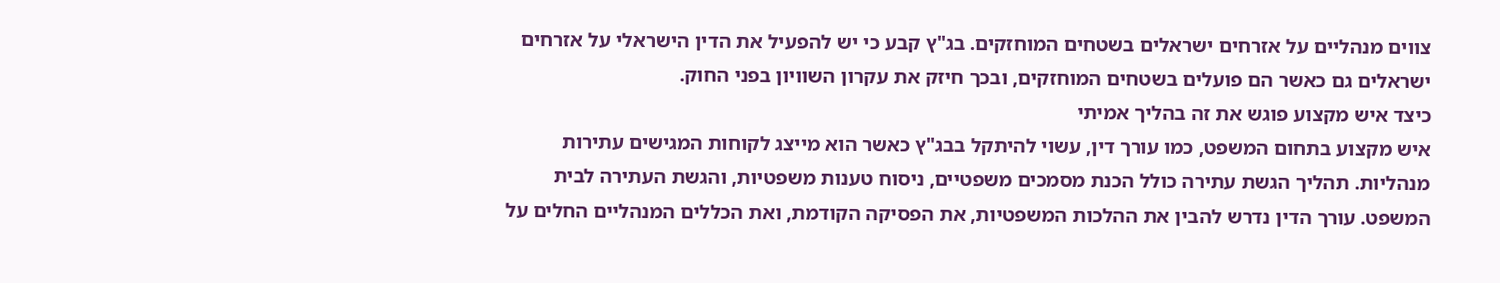צווים מנהליים על אזרחים ישראלים בשטחים המוחזקים. בג"ץ קבע כי יש להפעיל את הדין הישראלי על אזרחים ישראלים גם כאשר הם פועלים בשטחים המוחזקים, ובכך חיזק את עקרון השוויון בפני החוק.
כיצד איש מקצוע פוגש את זה בהליך אמיתי
איש מקצוע בתחום המשפט, כמו עורך דין, עשוי להיתקל בבג"ץ כאשר הוא מייצג לקוחות המגישים עתירות מנהליות. תהליך הגשת עתירה כולל הכנת מסמכים משפטיים, ניסוח טענות משפטיות, והגשת העתירה לבית המשפט. עורך הדין נדרש להבין את ההלכות המשפטיות, את הפסיקה הקודמת, ואת הכללים המנהליים החלים על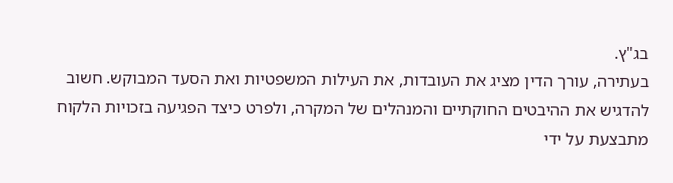בג"ץ.
בעתירה, עורך הדין מציג את העובדות, את העילות המשפטיות ואת הסעד המבוקש. חשוב להדגיש את ההיבטים החוקתיים והמנהלים של המקרה, ולפרט כיצד הפגיעה בזכויות הלקוח מתבצעת על ידי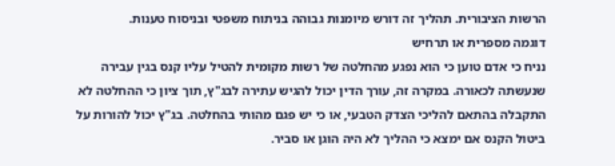הרשות הציבורית. תהליך זה דורש מיומנות גבוהה בניתוח משפטי ובניסוח טענות.
דוגמה מספרית או תרחיש
נניח כי אדם טוען כי הוא נפגע מהחלטה של רשות מקומית להטיל עליו קנס בגין עבירה שנעשתה לכאורה. במקרה זה, עורך הדין יכול להגיש עתירה לבג"ץ, תוך ציון כי ההחלטה לא התקבלה בהתאם להליכי הצדק הטבעי, או כי יש פגם מהותי בהחלטה. בג"ץ יכול להורות על ביטול הקנס אם ימצא כי ההליך לא היה הוגן או סביר.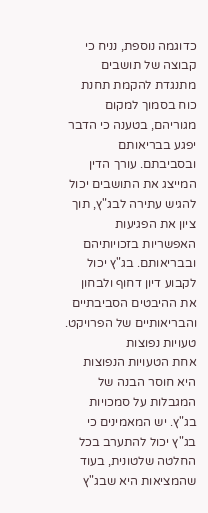כדוגמה נוספת, נניח כי קבוצה של תושבים מתנגדת להקמת תחנת כוח בסמוך למקום מגוריהם, בטענה כי הדבר יפגע בבריאותם ובסביבתם. עורך הדין המייצג את התושבים יכול להגיש עתירה לבג"ץ, תוך ציון את הפגיעות האפשריות בזכויותיהם ובבריאותם. בג"ץ יכול לקבוע דיון דחוף ולבחון את ההיבטים הסביבתיים והבריאותיים של הפרויקט.
טעויות נפוצות
אחת הטעויות הנפוצות היא חוסר הבנה של המגבלות על סמכויות בג"ץ. יש המאמינים כי בג"ץ יכול להתערב בכל החלטה שלטונית, בעוד שהמציאות היא שבג"ץ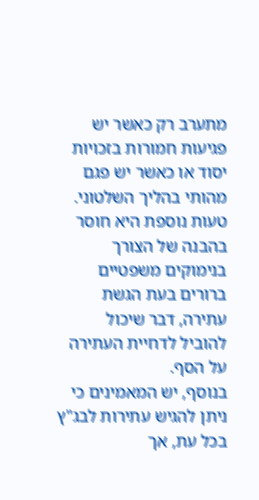מתערב רק כאשר יש פגיעות חמורות בזכויות יסוד או כאשר יש פגם מהותי בהליך השלטוני. טעות נוספת היא חוסר בהבנה של הצורך בנימוקים משפטיים ברורים בעת הגשת עתירה, דבר שיכול להוביל לדחיית העתירה על הסף.
בנוסף, יש המאמינים כי ניתן להגיש עתירות לבג"ץ בכל עת, אך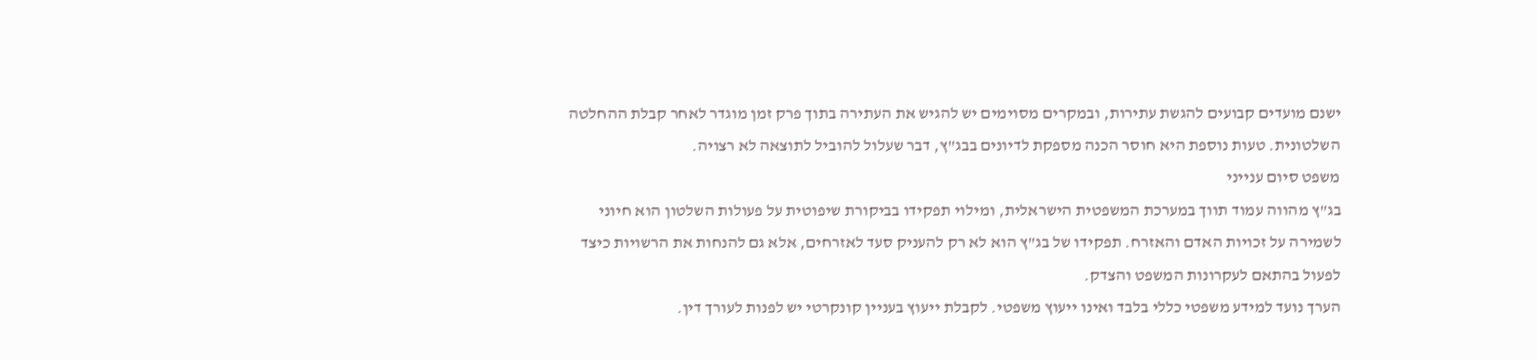ישנם מועדים קבועים להגשת עתירות, ובמקרים מסוימים יש להגיש את העתירה בתוך פרק זמן מוגדר לאחר קבלת ההחלטה השלטונית. טעות נוספת היא חוסר הכנה מספקת לדיונים בבג"ץ, דבר שעלול להוביל לתוצאה לא רצויה.
משפט סיום ענייני
בג"ץ מהווה עמוד תווך במערכת המשפטית הישראלית, ומילוי תפקידו בביקורת שיפוטית על פעולות השלטון הוא חיוני לשמירה על זכויות האדם והאזרח. תפקידו של בג"ץ הוא לא רק להעניק סעד לאזרחים, אלא גם להנחות את הרשויות כיצד לפעול בהתאם לעקרונות המשפט והצדק.
הערך נועד למידע משפטי כללי בלבד ואינו ייעוץ משפטי. לקבלת ייעוץ בעניין קונקרטי יש לפנות לעורך דין.